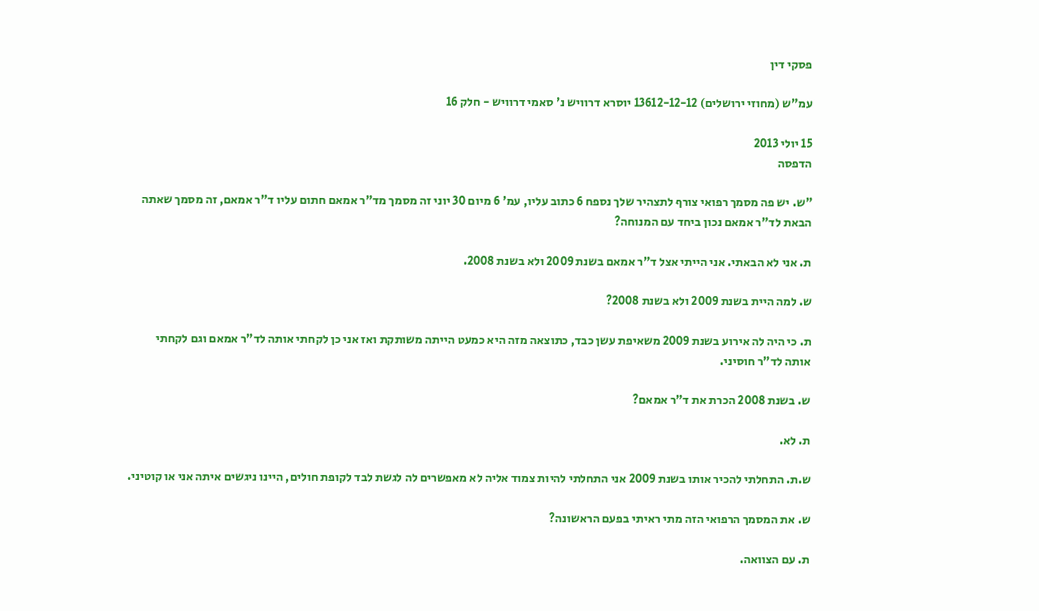פסקי דין

עמ"ש (מחוזי ירושלים) 13612-12-12 יוסרא דרוויש נ' סאמי דרוויש - חלק 16

15 יולי 2013
הדפסה

"ש. יש פה מסמך רפואי צורף לתצהיר שלך נספח 6 כתוב עליו, עמ' 6 מיום 30 יוני זה מסמך מד"ר אמאם חתום עליו ד"ר אמאם, זה מסמך שאתה הבאת לד"ר אמאם נכון ביחד עם המנוחה?

ת. אני לא הבאתי. אני הייתי אצל ד"ר אמאם בשנת 2009 ולא בשנת 2008.

ש. למה היית בשנת 2009 ולא בשנת 2008?

ת. כי היה לה אירוע בשנת 2009 משאיפת עשן כבד, כתוצאה מזה היא כמעט הייתה משותקת ואז אני כן לקחתי אותה לד"ר אמאם וגם לקחתי אותה לד"ר חוסיני.

ש. בשנת 2008 הכרת את ד"ר אמאם?

ת. לא.

ש.ת. התחלתי להכיר אותו בשנת 2009 אני התחלתי להיות צמוד אליה לא מאפשרים לה לגשת לבד לקופת חולים, היינו ניגשים איתה אני או קוטיני.

ש. את המסמך הרפואי הזה מתי ראיתי בפעם הראשונה?

ת. עם הצוואה.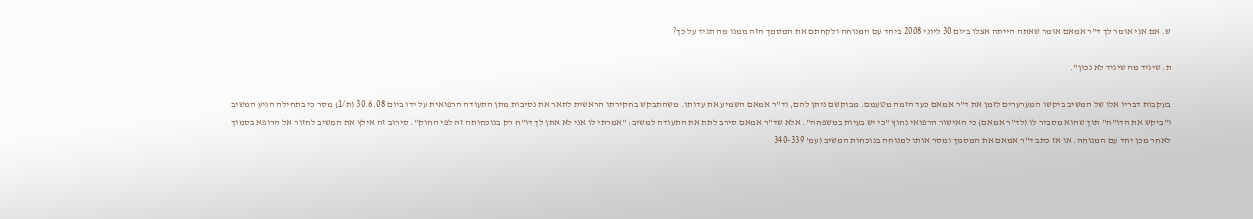ש. אם אני אומר לך ד"ר אמאם אומר שאתה הייתה אצלו ביום 30 ליוני 2008 ביחד עם המנוחה ולקחתם את המסמך הזה ממנו מה תגיד על כך?

ת. שיגיד מה שיגיד לא נכון".

בעקבות דבריו אלו של המשיב ביקשו המערערים לזמן את ד"ר אמאם כעד הזמה מטעמם. מבוקשם ניתן להם, וד"ר אמאם השמיע את עדותו. משהתבקש בחקירתו הראשית לתאר את נסיבות מתן התעודה הרפואית על ידו ביום 30.6.08 (ת/1) מסר כי בתחילה הגיע המשיב ו"ביקש את הדו"ח" תוך שהוא מסביר לו (לד"ר אמאם) כי האישור הרפואי נחוץ "כי יש בעיות במשפחה". אלא שד"ר אמאם סירב לתת את התעודה למשיב: "אמרתי לו אני לא אתן לך דו"ח רק בנוכחותה זה לפי החוק". סירוב זה אילץ את המשיב לחזור אל הרופא בסמוך לאחר מכן יחד עם המנוחה. או אז כתב ד"ר אמאם את המסמך ומסר אותו למנוחה בנוכחות המשיב (עמ' 340-339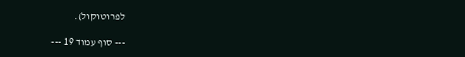לפרוטוקול).

--- סוף עמוד 19 ---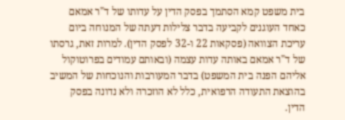בית משפט קמא הסתמך בפסק הדין על עדותו של ד"ר אמאם כאחד העוגנים לקביעה בדבר צלילות דעתה של המנוחה ביום עריכת הצוואה (פסקאות 22 ו-32 לפסק הדין). למרות זאת, גרסתו של ד"ר אמאם באותה עדות עצמה (ובאותם עמודים בפרוטוקול אליהם הפנה בית המשפט) בדבר המעורבות והנוכחות של המשיב בהוצאת התעודה הרפואית, כלל לא הוזכרה ולא נדונה בפסק הדין.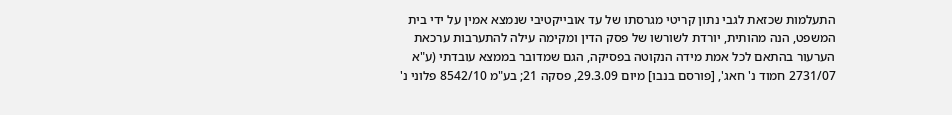התעלמות שכזאת לגבי נתון קריטי מגרסתו של עד אובייקטיבי שנמצא אמין על ידי בית המשפט, הנה מהותית, יורדת לשורשו של פסק הדין ומקימה עילה להתערבות ערכאת הערעור בהתאם לכל אמת מידה הנקוטה בפסיקה, הגם שמדובר בממצא עובדתי (ע"א 2731/07 חמוד נ' חאג', [פורסם בנבו] מיום 29.3.09, פסקה 21; בע"מ 8542/10 פלוני נ'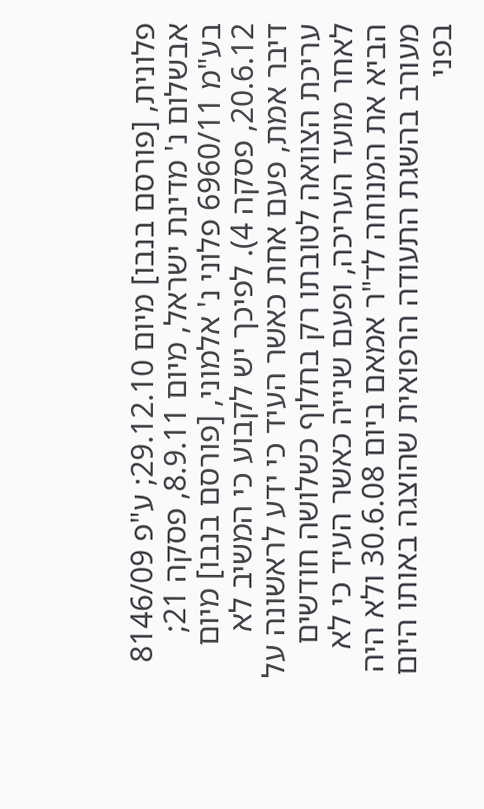פלונית, [פורסם בנבו] מיום 29.12.10; ע"פ 8146/09 אבשלום נ' מדינת ישראל, מיום 8.9.11, פסקה 21; בע"מ 6960/11 פלוני נ' אלמוני, [פורסם בנבו] מיום 20.6.12, פסקה 4). לפיכך יש לקבוע כי המשיב לא דיבר אמת, פעם אחת כאשר העיד כי ידע לראשונה על עריכת הצוואה לטובתו רק בחלוף כשלושה חודשים לאחר מועד העריכה, ופעם שנייה כאשר העיד כי לא הביא את המנוחה לד"ר אמאם ביום 30.6.08 ולא היה מעורב בהשגת התעודה הרפואית שהוצגה באותו היום בפני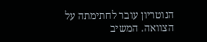הנוטריון עובר לחתימתה על הצוואה. המשיב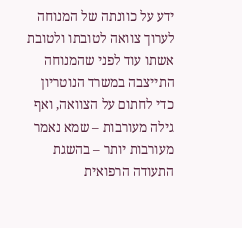ידע על כוונתה של המנוחה לערוך צוואה לטובתו ולטובת אשתו עוד לפני שהמנוחה התייצבה במשרד הנוטריון כדי לחתום על הצוואה, ואף גילה מעורבות – שמא נאמר מעורבות יותר – בהשגת התעודה הרפואית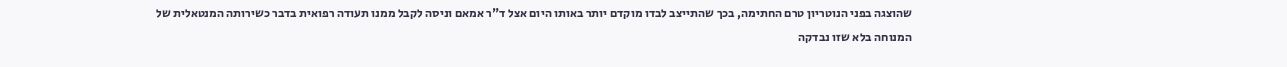שהוצגה בפני הנוטריון טרם החתימה, בכך שהתייצב לבדו מוקדם יותר באותו היום אצל ד"ר אמאם וניסה לקבל ממנו תעודה רפואית בדבר כשירותה המנטאלית של המנוחה בלא שזו נבדקה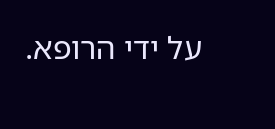על ידי הרופא.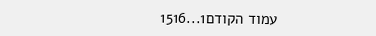עמוד הקודם1...1516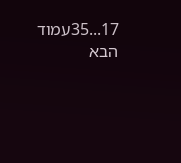17...35עמוד הבא